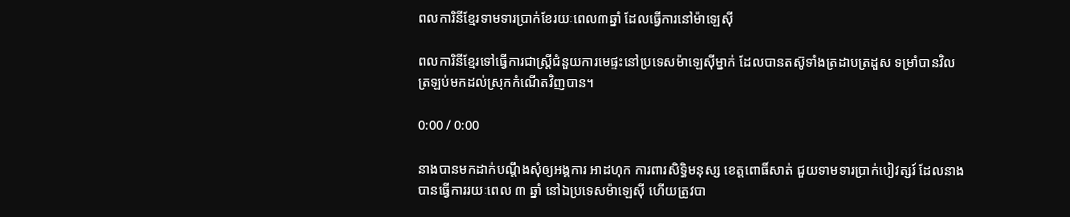ពលការិនីខ្មែរទាមទារប្រាក់ខែរយៈពេល៣ឆ្នាំ ដែលធ្វើការនៅម៉ាឡេស៊ី

ពលការិនីខ្មែរទៅធ្វើការជាស្ត្រីជំនួយការមេផ្ទះនៅប្រទេសម៉ាឡេស៊ីម្នាក់ ដែលបានតស៊ូទាំងត្រដាបត្រដួស ទម្រាំបានវិលត្រឡប់មកដល់ស្រុកកំណើតវិញបាន។

0:00 / 0:00

នាងបានមកដាក់បណ្ដឹងសុំឲ្យអង្គការ អាដហុក ការពារសិទ្ធិមនុស្ស ខេត្តពោធិ៍សាត់ ជួយទាមទារប្រាក់បៀវត្សរ៍ ដែលនាងបានធ្វើការរយៈពេល ៣ ឆ្នាំ នៅឯប្រទេសម៉ាឡេស៊ី ហើយត្រូវបា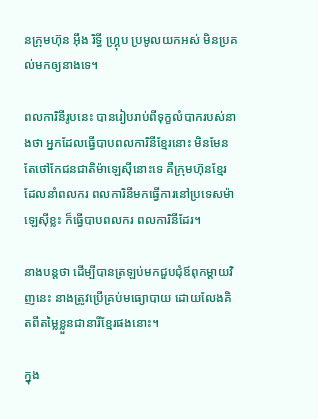នក្រុមហ៊ុន អ៊ឹង រិទ្ធី ហ្គ្រុប ប្រមូលយកអស់ មិនប្រគល់មកឲ្យនាងទេ។

ពលការិនីរូបនេះ បានរៀបរាប់ពីទុក្ខលំបាករបស់នាងថា អ្នកដែលធ្វើបាបពលការិនីខ្មែរនោះ មិនមែនតែថៅកែជនជាតិម៉ាឡេស៊ីនោះទេ គឺក្រុមហ៊ុនខ្មែរ ដែលនាំពលករ ពលការិនីមកធ្វើការនៅប្រទេសម៉ាឡេស៊ីខ្លះ ក៏ធ្វើបាបពលករ ពលការិនីដែរ។

នាងបន្តថា ដើម្បីបានត្រឡប់មកជួបជុំឪពុកម្ដាយវិញនេះ នាងត្រូវប្រើគ្រប់មធ្យោបាយ ដោយលែងគិតពីតម្លៃខ្លួនជានារីខ្មែរផងនោះ។

ក្នុង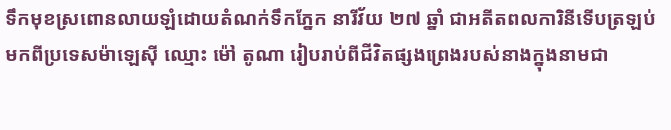ទឹកមុខស្រពោនលាយឡំដោយតំណក់ទឹកភ្នែក នារីវ័យ ២៧ ឆ្នាំ ជាអតីតពលការិនីទើបត្រឡប់មកពីប្រទេសម៉ាឡេស៊ី ឈ្មោះ ម៉ៅ តូណា រៀបរាប់ពីជីវិតផ្សងព្រេងរបស់នាងក្នុងនាមជា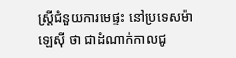ស្ត្រីជំនួយការមេផ្ទះ នៅប្រទេសម៉ាឡេស៊ី ថា ជាដំណាក់កាលជូ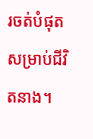រចត់បំផុតសម្រាប់ជីវិតនាង។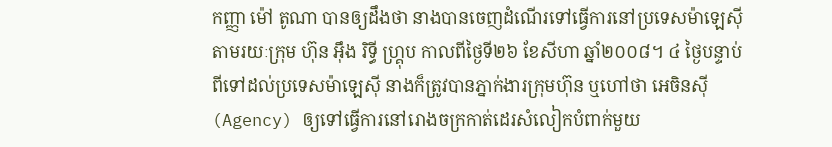កញ្ញា ម៉ៅ តូណា បានឲ្យដឹងថា នាងបានចេញដំណើរទៅធ្វើការនៅប្រទេសម៉ាឡេស៊ី តាមរយៈក្រុម ហ៊ុន អ៊ឹង រិទ្ធី ហ្គ្រុប កាលពីថ្ងៃទី២៦ ខែសីហា ឆ្នាំ២០០៨។ ៤ ថ្ងៃបន្ទាប់ពីទៅដល់ប្រទេសម៉ាឡេស៊ី នាងក៏ត្រូវបានភ្នាក់ងារក្រុមហ៊ុន ឬហៅថា អេចិនស៊ី (Agency) ឲ្យទៅធ្វើការនៅរោងចក្រកាត់ដេរសំលៀកបំពាក់មួយ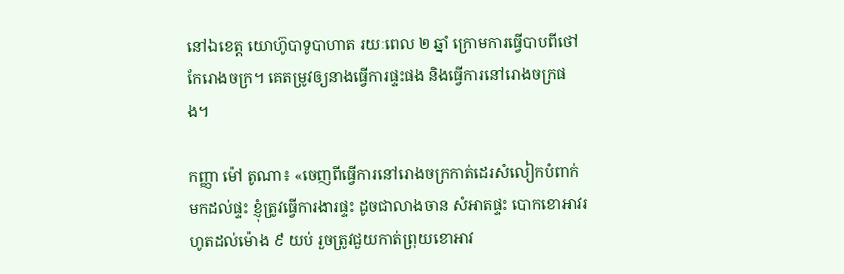នៅឯខេត្ត យោហ៊ូបាទូបាហាត រយៈពេល ២ ឆ្នាំ ក្រោមការធ្វើបាបពីថៅកែរោងចក្រ។ គេតម្រូវឲ្យនាងធ្វើការផ្ទះផង និងធ្វើការនៅរោងចក្រផង។

កញ្ញា ម៉ៅ តូណា៖ «ចេញពីធ្វើការនៅរោងចក្រកាត់ដេរសំលៀកបំពាក់មកដល់ផ្ទះ ខ្ញុំត្រូវធ្វើការងារផ្ទះ ដូចជាលាងចាន សំអាតផ្ទះ បោកខោអាវរហូតដល់ម៉ោង ៩ យប់ រួចត្រូវជួយកាត់ព្រុយខោអាវ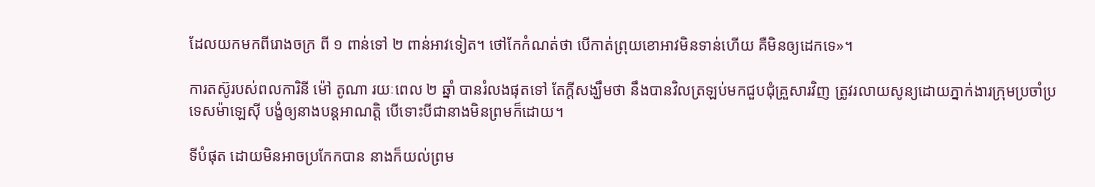ដែលយកមកពីរោងចក្រ ពី ១ ពាន់ទៅ ២ ពាន់អាវទៀត។ ថៅកែកំណត់ថា បើកាត់ព្រុយខោអាវមិនទាន់ហើយ គឺមិនឲ្យដេកទេ»។

ការតស៊ូរបស់ពលការិនី ម៉ៅ តូណា រយៈពេល ២ ឆ្នាំ បានរំលងផុតទៅ តែក្ដីសង្ឃឹមថា នឹងបានវិលត្រឡប់មកជួបជុំគ្រួសារវិញ ត្រូវរលាយសូន្យដោយភ្នាក់ងារក្រុមប្រចាំប្រទេសម៉ាឡេស៊ី បង្ខំឲ្យនាងបន្តអាណត្តិ បើទោះបីជានាងមិនព្រមក៏ដោយ។

ទីបំផុត ដោយមិនអាចប្រកែកបាន នាងក៏យល់ព្រម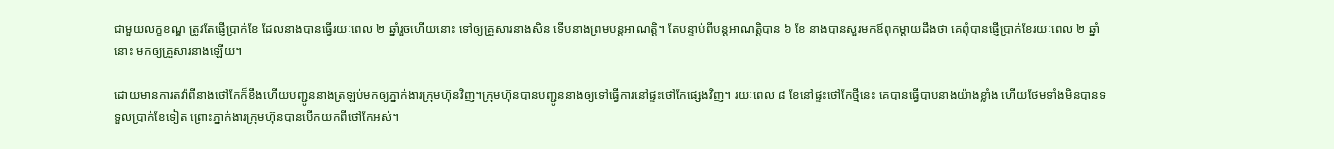ជាមួយលក្ខខណ្ឌ ត្រូវតែផ្ញើប្រាក់ខែ ដែលនាងបានធ្វើរយៈពេល ២ ឆ្នាំរួចហើយនោះ ទៅឲ្យគ្រួសារនាងសិន ទើបនាងព្រមបន្តអាណត្តិ។ តែបន្ទាប់ពីបន្តអាណត្តិបាន ៦ ខែ នាងបានសួរមកឪពុកម្ដាយដឹងថា គេពុំបានផ្ញើប្រាក់ខែរយៈពេល ២ ឆ្នាំនោះ មកឲ្យគ្រួសារនាងឡើយ។

ដោយមានការតវ៉ាពីនាងថៅកែក៏ខឹងហើយបញ្ជូននាងត្រឡប់មកឲ្យភ្នាក់ងារក្រុមហ៊ុនវិញ។ក្រុមហ៊ុនបានបញ្ជូននាងឲ្យទៅធ្វើការនៅផ្ទះថៅកែផ្សេងវិញ។ រយៈពេល ៨ ខែនៅផ្ទះថៅកែថ្មីនេះ គេបានធ្វើបាបនាងយ៉ាងខ្លាំង ហើយថែមទាំងមិនបានទទួលប្រាក់ខែទៀត ព្រោះភ្នាក់ងារក្រុមហ៊ុនបានបើកយកពីថៅកែអស់។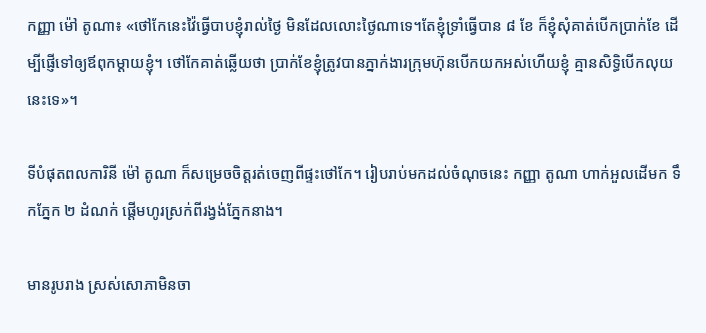កញ្ញា ម៉ៅ តូណា៖ «ថៅកែនេះវ៉ៃធ្វើបាបខ្ញុំរាល់ថ្ងៃ មិនដែលលោះថ្ងៃណាទេ។តែខ្ញុំទ្រាំធ្វើបាន ៨ ខែ ក៏ខ្ញុំសុំគាត់បើកប្រាក់ខែ ដើម្បីផ្ញើទៅឲ្យឪពុកម្ដាយខ្ញុំ។ ថៅកែគាត់ឆ្លើយថា ប្រាក់ខែខ្ញុំត្រូវបានភ្នាក់ងារក្រុមហ៊ុនបើកយកអស់ហើយខ្ញុំ គ្មានសិទ្ធិបើកលុយនេះទេ»។

ទីបំផុតពលការិនី ម៉ៅ តូណា ក៏សម្រេចចិត្តរត់ចេញពីផ្ទះថៅកែ។ រៀបរាប់មកដល់ចំណុចនេះ កញ្ញា តូណា ហាក់អួលដើមក ទឹកភ្នែក ២ ដំណក់ ផ្ដើមហូរស្រក់ពីរង្វង់ភ្នែកនាង។

មានរូបរាង ស្រស់សោភាមិនចា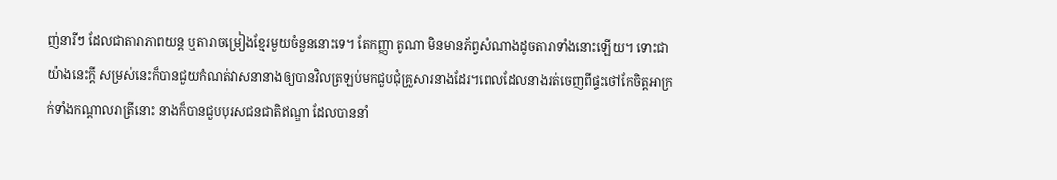ញ់នារីៗ ដែលជាតារាភាពយន្ត ឬតារាចម្រៀងខ្មែរមួយចំនួននោះទេ។ តែកញ្ញា តូណា មិនមានភ័ព្វសំណាងដូចតារាទាំងនោះឡើយ។ ទោះជាយ៉ាងនេះក្ដី សម្រស់នេះក៏បានជួយកំណត់វាសនានាងឲ្យបានវិលត្រឡប់មកជួបជុំគ្រួសារនាងដែរ។ពេលដែលនាងរត់ចេញពីផ្ទះថៅកែចិត្តអាក្រក់ទាំងកណ្ដាលរាត្រីនោះ នាងក៏បានជួបបុរសជនជាតិឥណ្ឌា ដែលបាននាំ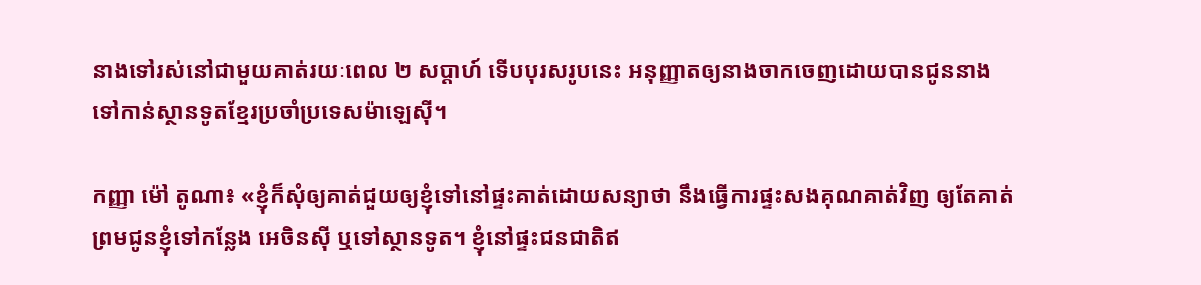នាងទៅរស់នៅជាមួយគាត់រយៈពេល ២ សប្ដាហ៍ ទើបបុរសរូបនេះ អនុញ្ញាតឲ្យនាងចាកចេញដោយបានជូននាងទៅកាន់ស្ថានទូតខ្មែរប្រចាំប្រទេសម៉ាឡេស៊ី។

កញ្ញា ម៉ៅ តូណា៖ «ខ្ញុំក៏សុំឲ្យគាត់ជួយឲ្យខ្ញុំទៅនៅផ្ទះគាត់ដោយសន្យាថា នឹងធ្វើការផ្ទះសងគុណគាត់វិញ ឲ្យតែគាត់ព្រមជូនខ្ញុំទៅកន្លែង អេចិនស៊ី ឬទៅស្ថានទូត។ ខ្ញុំនៅផ្ទះជនជាតិឥ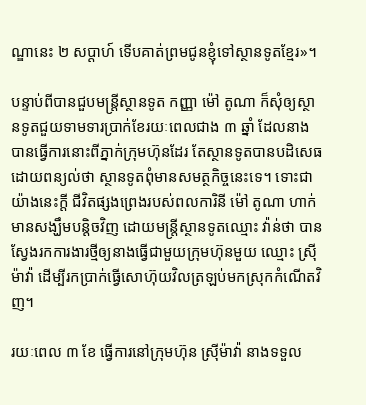ណ្ឌានេះ ២ សប្ដាហ៍ ទើបគាត់ព្រមជូនខ្ញុំទៅស្ថានទូតខ្មែរ»។

បន្ទាប់ពីបានជួបមន្ត្រីស្ថានទូត កញ្ញា ម៉ៅ តូណា ក៏សុំឲ្យស្ថានទូតជួយទាមទារប្រាក់ខែរយៈពេលជាង ៣ ឆ្នាំ ដែលនាងបានធ្វើការនោះពីភ្នាក់ក្រុមហ៊ុនដែរ តែស្ថានទូតបានបដិសេធដោយពន្យល់ថា ស្ថានទូតពុំមានសមត្ថកិច្ចនេះទេ។ ទោះជាយ៉ាងនេះក្ដី ជីវិតផ្សងព្រេងរបស់ពលការិនី ម៉ៅ តូណា ហាក់មានសង្ឃឹមបន្តិចវិញ ដោយមន្ត្រីស្ថានទូតឈ្មោះ វ៉ាន់ថា បានស្វែងរកការងារថ្មីឲ្យនាងធ្វើជាមួយក្រុមហ៊ុនមួយ ឈ្មោះ ស្រ៊ីម៉ាវ៉ា ដើម្បីរកប្រាក់ធ្វើសោហ៊ុយវិលត្រឡប់មកស្រុកកំណើតវិញ។

រយៈពេល ៣ ខែ ធ្វើការនៅក្រុមហ៊ុន ស្រ៊ីម៉ាវ៉ា នាងទទួល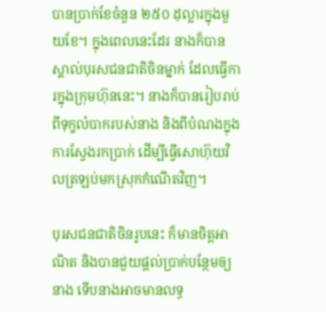បានប្រាក់ខែចំនួន ២៥០ ដុល្លារក្នុងមួយខែ។ ក្នុងពេលនេះដែរ នាងក៏បានស្គាល់បុរសជនជាតិចិនម្នាក់ ដែលធ្វើការក្នុងក្រុមហ៊ុននេះ។ នាងក៏បានរៀបរាប់ពីទុក្ខលំបាករបស់នាង និងពីបំណងក្នុងការស្វែងរកប្រាក់ ដើម្បីធ្វើសោហ៊ុយវិលត្រឡប់មកស្រុកកំណើតវិញ។

បុរសជនជាតិចិនរូបនេះ ក៏មានចិត្តអាណិត និងបានជួយផ្ដល់ប្រាក់បន្ថែមឲ្យនាង ទើបនាងអាចមានលទ្ធ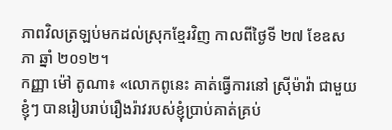ភាពវិលត្រឡប់មកដល់ស្រុកខ្មែរវិញ កាលពីថ្ងៃទី ២៧ ខែឧសភា ឆ្នាំ ២០១២។
កញ្ញា ម៉ៅ តូណា៖ «លោកពូនេះ គាត់ធ្វើការនៅ ស្រ៊ីម៉ាវ៉ា ជាមួយខ្ញុំៗ បានរៀបរាប់រឿងរ៉ាវរបស់ខ្ញុំប្រាប់គាត់គ្រប់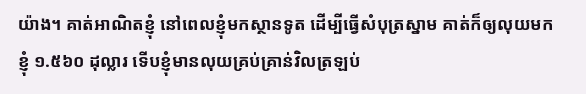យ៉ាង។ គាត់អាណិតខ្ញុំ នៅពេលខ្ញុំមកស្ថានទូត ដើម្បីធ្វើសំបុត្រស្នាម គាត់ក៏ឲ្យលុយមកខ្ញុំ ១.៥៦០ ដុល្លារ ទើបខ្ញុំមានលុយគ្រប់គ្រាន់វិលត្រឡប់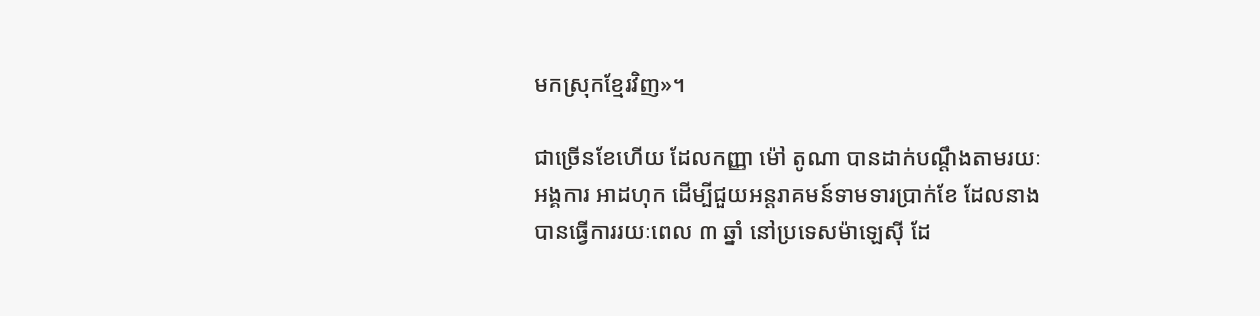មកស្រុកខ្មែរវិញ»។

ជាច្រើនខែហើយ ដែលកញ្ញា ម៉ៅ តូណា បានដាក់បណ្ដឹងតាមរយៈអង្គការ អាដហុក ដើម្បីជួយអន្តរាគមន៍ទាមទារប្រាក់ខែ ដែលនាងបានធ្វើការរយៈពេល ៣ ឆ្នាំ នៅប្រទេសម៉ាឡេស៊ី ដែ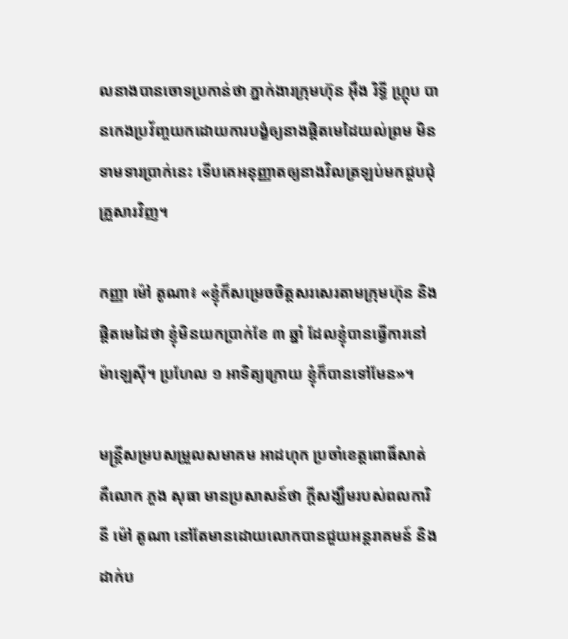លនាងបានចោទប្រកាន់ថា ភ្នាក់ងារក្រុមហ៊ុន អ៊ឹង រិទ្ធី ហ្គ្រុប បានកេងប្រវ័ញ្ចយកដោយការបង្ខំឲ្យនាងផ្ដិតមេដៃយល់ព្រម មិនទាមទារប្រាក់នេះ ទើបគេអនុញ្ញាតឲ្យនាងវិលត្រឡប់មកជួបជុំគ្រួសារវិញ។

កញ្ញា ម៉ៅ តូណា៖ «ខ្ញុំក៏សម្រេចចិត្តសរសេរតាមក្រុមហ៊ុន និងផ្ដិតមេដៃថា ខ្ញុំមិនយកប្រាក់ខែ ៣ ឆ្នាំ ដែលខ្ញុំបានធ្វើការនៅ ម៉ាឡេស៊ី។ ប្រហែល ១ អាទិត្យក្រោយ ខ្ញុំក៏បានទៅមែន»។

មន្ត្រីសម្របសម្រួលសមាគម អាដហុក ប្រចាំខេត្តពោធិ៍សាត់ គឺលោក ភួង សុធា មានប្រសាសន៍ថា ក្ដីសង្ឃឹមរបស់ពលការិនី ម៉ៅ តូណា នៅតែមានដោយលោកបានជួយអន្តរាគមន៍ និងដាក់ប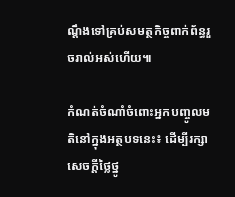ណ្ដឹងទៅគ្រប់សមត្ថកិច្ចពាក់ព័ន្ធរួចរាល់អស់ហើយ៕

កំណត់ចំណាំចំពោះអ្នកបញ្ចូលមតិនៅក្នុងអត្ថបទនេះ៖ ដើម្បីរក្សាសេចក្ដីថ្លៃថ្នូ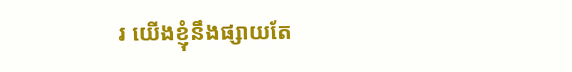រ យើងខ្ញុំនឹងផ្សាយតែ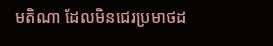មតិណា ដែលមិនជេរប្រមាថដ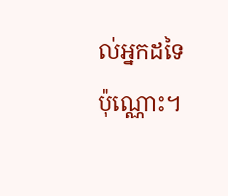ល់អ្នកដទៃប៉ុណ្ណោះ។